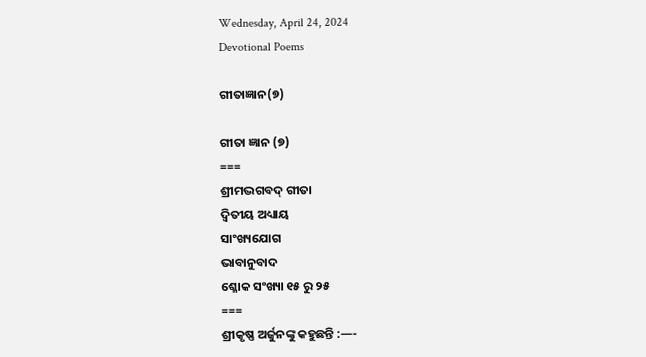Wednesday, April 24, 2024
Devotional Poems

ଗୀତାଜ୍ଞାନ(୭)

ଗୀତା ଜ୍ଞାନ (୭)
===
ଶ୍ରୀମଦ୍ଭଗବଦ୍ ଗୀତା
ଦ୍ବିତୀୟ ଅଧ୍ୟାୟ
ସାଂଖ୍ୟଯୋଗ
ଭାବାନୁବାଦ
ଶ୍ଳୋକ ସଂଖ୍ୟା ୧୫ ରୁ ୨୫
===
ଶ୍ରୀକୃଷ୍ଣ ଅର୍ଜୁନଙ୍କୁ କହୁଛନ୍ତି :—-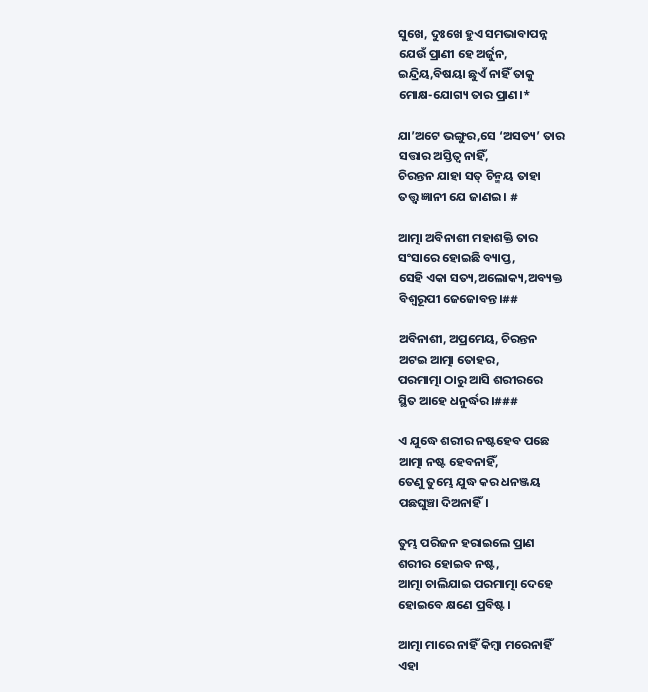ସୁଖେ, ଦୁଃଖେ ହୁଏ ସମଭାବାପନ୍ନ
ଯେଉଁ ପ୍ରାଣୀ ହେ ଅର୍ଜୁନ,
ଇନ୍ଦ୍ରିୟ,ବିଷୟା ଛୁଏଁ ନାହିଁ ତାକୁ
ମୋକ୍ଷ-ଯୋଗ୍ୟ ତାର ପ୍ରାଣ।*

ଯା’ଅଟେ ଭଙ୍ଗୁର,ସେ ‘ଅସତ୍ୟ’ ତାର
ସତ୍ତାର ଅସ୍ତିତ୍ବ ନାହିଁ,
ଚିରନ୍ତନ ଯାହା ସତ୍ ଚିନ୍ମୟ ତାହା
ତତ୍ତ୍ବ ଜ୍ଞାନୀ ଯେ ଜାଣଇ। #

ଆତ୍ମା ଅବିନାଶୀ ମହାଶକ୍ତି ତାର
ସଂସାରେ ହୋଇଛି ବ୍ୟାପ୍ତ,
ସେହି ଏକା ସତ୍ୟ,ଅଲୋକ୍ୟ,ଅବ୍ୟକ୍ତ
ବିଶ୍ବରୂପୀ ଜେଜୋବନ୍ତ।##

ଅବିନାଶୀ, ଅପ୍ରମେୟ, ଚିରନ୍ତନ
ଅଟଇ ଆତ୍ମା ତୋହର,
ପରମାତ୍ମା ଠାରୁ ଆସି ଶରୀରରେ
ସ୍ଥିତ ଆହେ ଧନୁର୍ଦ୍ଧର।###

ଏ ଯୁଦ୍ଧେ ଶରୀର ନଷ୍ଟହେବ ପଛେ
ଆତ୍ମା ନଷ୍ଟ ହେବନାହିଁ,
ତେଣୁ ତୁମ୍ଭେ ଯୁଦ୍ଧ କର ଧନଞ୍ଜୟ
ପଛଘୁଞ୍ଚା ଦିଅନାହିଁ।

ତୁମ୍ଭ ପରିଜନ ହରାଇଲେ ପ୍ରାଣ
ଶରୀର ହୋଇବ ନଷ୍ଟ,
ଆତ୍ମା ଚାଲିଯାଇ ପରମାତ୍ମା ଦେହେ
ହୋଇବେ କ୍ଷଣେ ପ୍ରବିଷ୍ଟ।

ଆତ୍ମା ମାରେ ନାହିଁ କିମ୍ବା ମରେନାହିଁ
ଏହା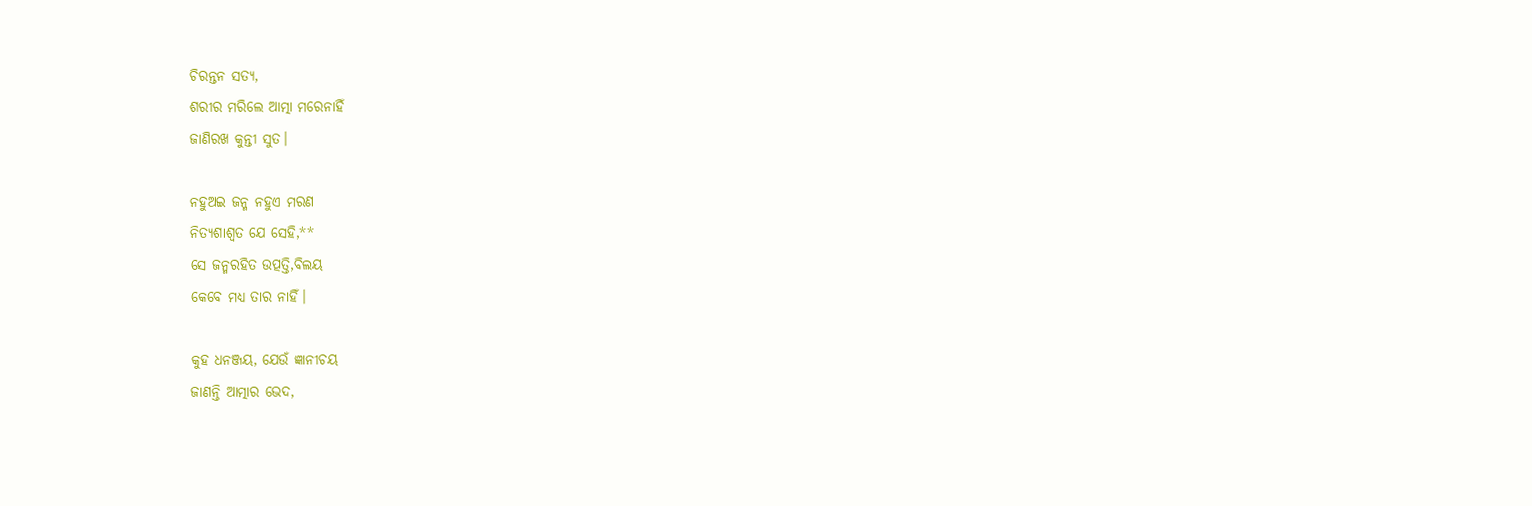ଚିରନ୍ତନ ସତ୍ୟ,
ଶରୀର ମରିଲେ ଆତ୍ମା ମରେନାହିଁ
ଜାଣିରଖ କୁନ୍ତୀ ସୁତ।

ନହୁଅଇ ଜନ୍ମ ନହୁଏ ମରଣ
ନିତ୍ୟଶାଶ୍ବତ ଯେ ସେହି,**
ସେ ଜନ୍ମରହିତ ଉତ୍ପତ୍ତି,ବିଲୟ
କେବେ ମଧ୍ୟ ତାର ନାହିଁ।

କୁହ ଧନଞ୍ଜୟ, ଯେଉଁ ଜ୍ଞାନୀଚୟ
ଜାଣନ୍ତି ଆତ୍ମାର ଭେଦ,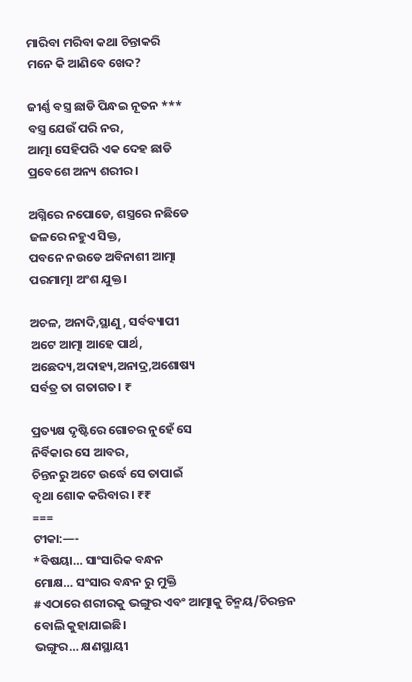ମାରିବା ମରିବା କଥା ଚିନ୍ତାକରି
ମନେ କି ଆଣିବେ ଖେଦ?

ଜୀର୍ଣ୍ଣ ବସ୍ତ୍ର ଛାଡି ପିନ୍ଧଇ ନୂତନ ***
ବସ୍ତ୍ର ଯେଉଁ ପରି ନର,
ଆତ୍ମା ସେହିପରି ଏକ ଦେହ ଛାଡି
ପ୍ରବେଶେ ଅନ୍ୟ ଶରୀର।

ଅଗ୍ନିରେ ନପୋଡେ, ଶସ୍ତ୍ରରେ ନଛିଡେ
ଜଳରେ ନହୁଏ ସିକ୍ତ,
ପବନେ ନଉଡେ ଅବିନାଶୀ ଆତ୍ମା
ପରମାତ୍ମା ଅଂଶ ଯୁକ୍ତ।

ଅଚଳ, ଅନାଦି,ସ୍ଥାଣୁ, ସର୍ବବ୍ୟାପୀ
ଅଟେ ଆତ୍ମା ଆହେ ପାର୍ଥ,
ଅଛେଦ୍ୟ,ଅଦାହ୍ୟ,ଅନାଦ୍ର,ଅଶୋଷ୍ୟ
ସର୍ବତ୍ର ତା ଗତାଗତ। ₹

ପ୍ରତ୍ୟକ୍ଷ ଦୃଷ୍ଟିରେ ଗୋଚର ନୁହେଁ ସେ
ନିର୍ବିକାର ସେ ଆବର,
ଚିନ୍ତନରୁ ଅଟେ ଉର୍ଦ୍ଧେ ସେ ତାପାଇଁ
ବୃଥା ଶୋକ କରିବାର। ₹₹
===
ଟୀକା:—-
*ବିଷୟା… ସାଂସାରିକ ବନ୍ଧନ
ମୋକ୍ଷ… ସଂସାର ବନ୍ଧନ ରୁ ମୁକ୍ତି
#ଏଠାରେ ଶରୀରକୁ ଭଙ୍ଗୁର ଏବଂ ଆତ୍ମାକୁ ଚିନ୍ମୟ/ଚିରନ୍ତନ ବୋଲି କୁହାଯାଇଛି।
ଭଙ୍ଗୁର… କ୍ଷଣସ୍ଥାୟୀ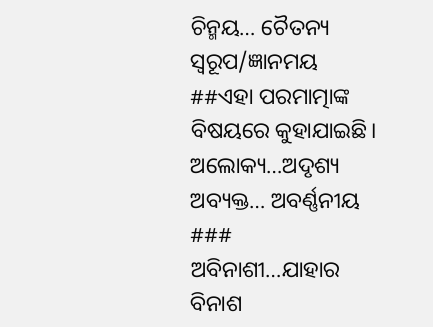ଚିନ୍ମ‌ୟ… ଚୈତନ୍ୟ ସ୍ବରୂପ/ଜ୍ଞାନମୟ
##ଏହା ପରମାତ୍ମାଙ୍କ ବିଷୟରେ କୁହାଯାଇଛି।
ଅଲୋକ୍ୟ…ଅଦୃଶ୍ୟ
ଅବ୍ୟକ୍ତ… ଅବର୍ଣ୍ଣନୀୟ
### ଅବିନାଶୀ…ଯାହାର ବିନାଶ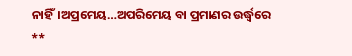ନାହିଁ।ଅପ୍ରମେୟ…ଅପରିମେୟ ବା ପ୍ରମାଣର ଉର୍ଦ୍ଧ୍ବରେ
**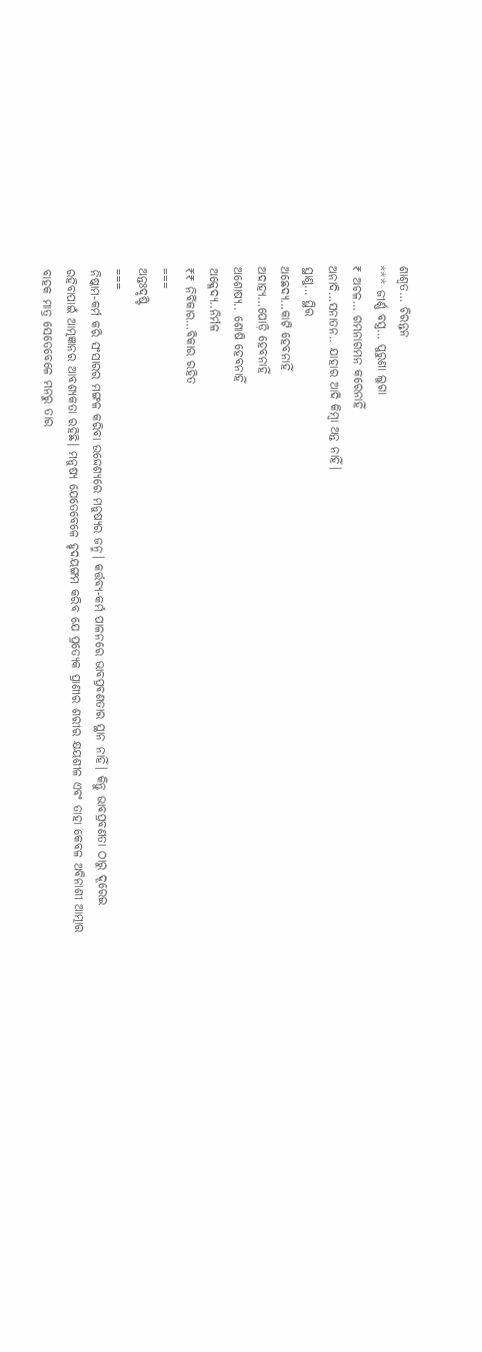ଶାଶ୍ଵତ… ଚିରନ୍ତନ
*** ଜୀର୍ଣ୍ଣ ବସ୍ତ୍ର… ପୁରୁଣା ଲୁଗା
₹ ଅଚଳ… ଗମନାଗମନ କରେନାହିଁ
ଅନାଦି…ସନାତନ.. ଯାହାର ଆଦି କିମ୍ବା ଅନ୍ତ ନାହିଁ।
ସ୍ଥାଣୁ… ସ୍ଥିର
ଅଛେଦ୍ୟ…କାଟି ହେବନାହିଁ
ଅଦାହ୍ୟ…ପୋଡ଼ି ହେବନାହିଁ
ଅଶୋଷ୍ୟ.. ଶୋଷି ହେବନାହିଁ
ଅକ୍ଳେଦ୍ୟ..ନିର୍ମଳ
₹₹ ନିର୍ବିକାର…ବିକାର ରହିତ
===
ଅନ୍ତଃଦୃଷ୍ଟି
===
ନିଷ୍କାମ-କର୍ମ କରି ସଂସାରର ମଙ୍ଗଳ କରିବା ଉଦ୍ଦେଶ୍ୟରେ ମନୁଷ୍ୟର ଜନ୍ମ। କର୍ତ୍ତବ୍ୟ-କର୍ମ ପାଳନରେ ଭାବପ୍ରବଣତାର ସ୍ଥାନ ନାହିଁ। କିନ୍ତୁ ଭାବପ୍ରବଣତା ଠାରୁ ଦୂରେଇ ରହିବାପାଇଁ ଆତ୍ମଜ୍ଞାନର ଆବଶ୍ୟକତା ରହିଛି। ମନୁଷ୍ୟ ଯେତେବେଳେ ହୃଦୟଙ୍ଗମ କରିବ ଯେ ପ୍ରତ୍ୟେକ ପ୍ରାଣୀର ଶରୀର କ୍ଷୟଶୀଳ ଏବଂ ତାହା କେବଳ ଅବିନାଶୀ ଆତ୍ମାର ବାହକ ମାତ୍ର ସେତେବେଳେ ମନରୁ ତାର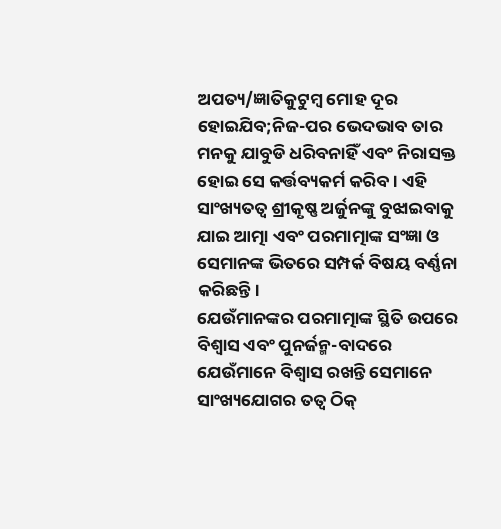ଅପତ୍ୟ/ଜ୍ଞାତିକୁଟୁମ୍ବ ମୋହ ଦୂର ହୋଇଯିବ;ନିଜ-ପର ଭେଦଭାବ ତାର ମନକୁ ଯାବୁଡି ଧରିବନାହିଁ ଏବଂ ନିରାସକ୍ତ ହୋଇ ସେ କର୍ତ୍ତବ୍ୟକର୍ମ କରିବ। ଏହି ସାଂଖ୍ୟତତ୍ବ ଶ୍ରୀକୃଷ୍ଣ ଅର୍ଜୁନଙ୍କୁ ବୁଝାଇବାକୁ ଯାଇ ଆତ୍ମା ଏବଂ ପରମାତ୍ମାଙ୍କ ସଂଜ୍ଞା ଓ ସେମାନଙ୍କ ଭିତରେ ସମ୍ପର୍କ ବିଷୟ ବର୍ଣ୍ଣନା କରିଛନ୍ତି।
ଯେଉଁମାନଙ୍କର ପରମାତ୍ମାଙ୍କ ସ୍ଥିତି ଉପରେ ବିଶ୍ବାସ ଏବଂ ପୁନର୍ଜନ୍ମ-ବାଦରେ ଯେଉଁମାନେ ବିଶ୍ବାସ ରଖନ୍ତି ସେମାନେ ସାଂଖ୍ୟଯୋଗର ତତ୍ବ ଠିକ୍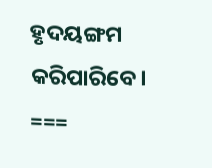ହୃଦୟଙ୍ଗମ କରିପାରିବେ।
===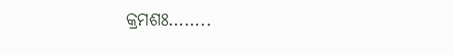କ୍ରମଶଃ……..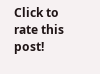Click to rate this post!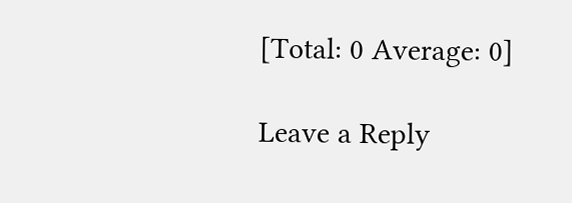[Total: 0 Average: 0]

Leave a Reply